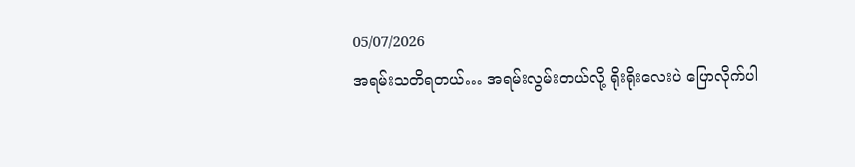05/07/2026
အရမ်းသတိရတယ်… အရမ်းလွမ်းတယ်လို့ ရိုးရိုးလေးပဲ ပြောလိုက်ပါ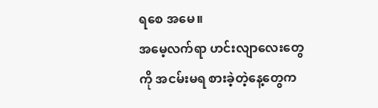ရစေ အမေ။
အမေ့လက်ရာ ဟင်းလျာလေးတွေကို အငမ်းမရ စားခဲ့တဲ့နေ့တွေက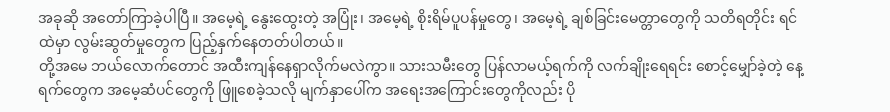အခုဆို အတော်ကြာခဲ့ပါပြီ။ အမေ့ရဲ့ နွေးထွေးတဲ့ အပြုံး၊ အမေ့ရဲ့ စိုးရိမ်ပူပန်မှုတွေ၊ အမေ့ရဲ့ ချစ်ခြင်းမေတ္တာတွေကို သတိရတိုင်း ရင်ထဲမှာ လွမ်းဆွတ်မှုတွေက ပြည့်နှက်နေတတ်ပါတယ်။
တို့အမေ ဘယ်လောက်တောင် အထီးကျန်နေရှာလိုက်မလဲကွာ။ သားသမီးတွေ ပြန်လာမယ့်ရက်ကို လက်ချိုးရေရင်း စောင့်မျှော်ခဲ့တဲ့ နေ့ရက်တွေက အမေ့ဆံပင်တွေကို ဖြူစေခဲ့သလို မျက်နှာပေါ်က အရေးအကြောင်းတွေကိုလည်း ပို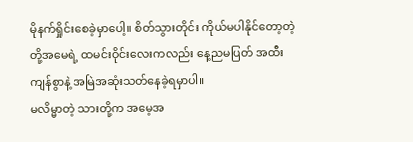မိုနက်ရှိုင်းစေခဲ့မှာပေါ့။ စိတ်သွားတိုင်း ကိုယ်မပါနိုင်တော့တဲ့ တို့အမေရဲ့ ထမင်းဝိုင်းလေးကလည်း နေ့ညမပြတ် အထီးကျန်စွာနဲ့ အမြဲအဆုံးသတ်နေခဲ့ရမှာပါ။
မလိမ္မာတဲ့ သားတို့က အမေ့အ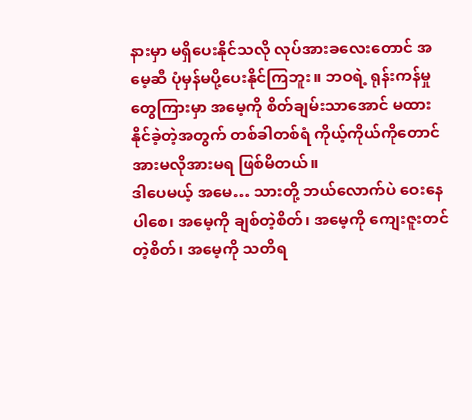နားမှာ မရှိပေးနိုင်သလို လုပ်အားခလေးတောင် အမေ့ဆီ ပုံမှန်မပို့ပေးနိုင်ကြဘူး။ ဘဝရဲ့ ရုန်းကန်မှုတွေကြားမှာ အမေ့ကို စိတ်ချမ်းသာအောင် မထားနိုင်ခဲ့တဲ့အတွက် တစ်ခါတစ်ရံ ကိုယ့်ကိုယ်ကိုတောင် အားမလိုအားမရ ဖြစ်မိတယ်။
ဒါပေမယ့် အမေ… သားတို့ ဘယ်လောက်ပဲ ဝေးနေပါစေ၊ အမေ့ကို ချစ်တဲ့စိတ်၊ အမေ့ကို ကျေးဇူးတင်တဲ့စိတ်၊ အမေ့ကို သတိရ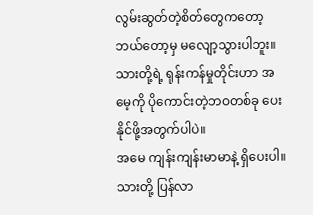လွမ်းဆွတ်တဲ့စိတ်တွေကတော့ ဘယ်တော့မှ မလျော့သွားပါဘူး။ သားတို့ရဲ့ ရုန်းကန်မှုတိုင်းဟာ အမေ့ကို ပိုကောင်းတဲ့ဘဝတစ်ခု ပေးနိုင်ဖို့အတွက်ပါပဲ။
အမေ ကျန်းကျန်းမာမာနဲ့ ရှိပေးပါ။ သားတို့ ပြန်လာ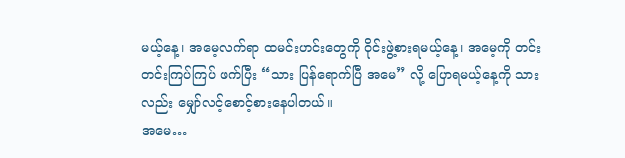မယ့်နေ့၊ အမေ့လက်ရာ ထမင်းဟင်းတွေကို ဝိုင်းဖွဲ့စားရမယ့်နေ့၊ အမေ့ကို တင်းတင်းကြပ်ကြပ် ဖက်ပြီး “သား ပြန်ရောက်ပြီ အမေ” လို့ ပြောရမယ့်နေ့ကို သားလည်း မျှော်လင့်စောင့်စားနေပါတယ်။
အမေ…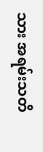သား အရမ်းသတိ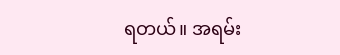ရတယ်။ အရမ်း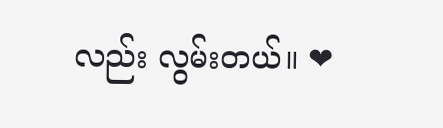လည်း လွမ်းတယ်။ ❤